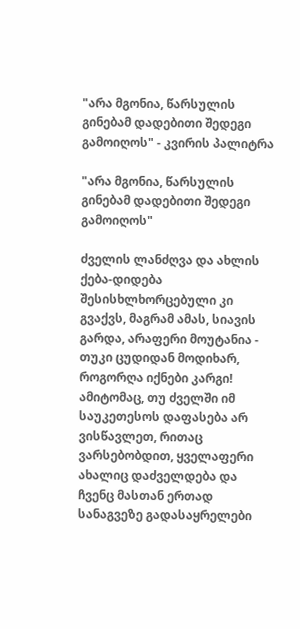"არა მგონია, წარსულის გინებამ დადებითი შედეგი გამოიღოს" - კვირის პალიტრა

"არა მგონია, წარსულის გინებამ დადებითი შედეგი გამოიღოს"

ძველის ლანძღვა და ახლის ქება-დიდება შესისხლხორცებული კი გვაქვს, მაგრამ ამას, სიავის გარდა, არაფერი მოუტანია - თუკი ცუდიდან მოდიხარ, როგორღა იქნები კარგი! ამიტომაც, თუ ძველში იმ საუკეთესოს დაფასება არ ვისწავლეთ, რითაც ვარსებობდით, ყველაფერი ახალიც დაძველდება და ჩვენც მასთან ერთად სანაგვეზე გადასაყრელები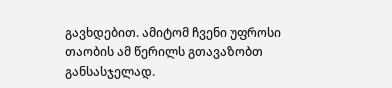გავხდებით. ამიტომ ჩვენი უფროსი თაობის ამ წერილს გთავაზობთ განსასჯელად.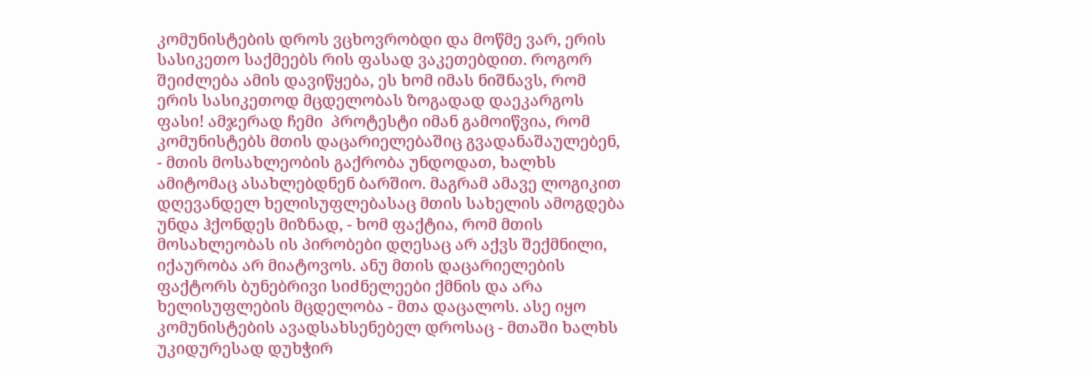კომუნისტების დროს ვცხოვრობდი და მოწმე ვარ, ერის სასიკეთო საქმეებს რის ფასად ვაკეთებდით. როგორ შეიძლება ამის დავიწყება, ეს ხომ იმას ნიშნავს, რომ ერის სასიკეთოდ მცდელობას ზოგადად დაეკარგოს ფასი! ამჯერად ჩემი  პროტესტი იმან გამოიწვია, რომ კომუნისტებს მთის დაცარიელებაშიც გვადანაშაულებენ, - მთის მოსახლეობის გაქრობა უნდოდათ, ხალხს ამიტომაც ასახლებდნენ ბარშიო. მაგრამ ამავე ლოგიკით დღევანდელ ხელისუფლებასაც მთის სახელის ამოგდება უნდა ჰქონდეს მიზნად, - ხომ ფაქტია, რომ მთის მოსახლეობას ის პირობები დღესაც არ აქვს შექმნილი, იქაურობა არ მიატოვოს. ანუ მთის დაცარიელების ფაქტორს ბუნებრივი სიძნელეები ქმნის და არა ხელისუფლების მცდელობა - მთა დაცალოს. ასე იყო კომუნისტების ავადსახსენებელ დროსაც - მთაში ხალხს უკიდურესად დუხჭირ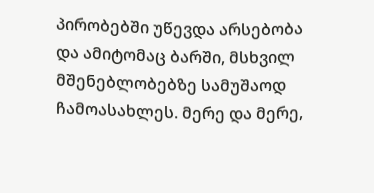პირობებში უწევდა არსებობა და ამიტომაც ბარში, მსხვილ მშენებლობებზე სამუშაოდ ჩამოასახლეს. მერე და მერე,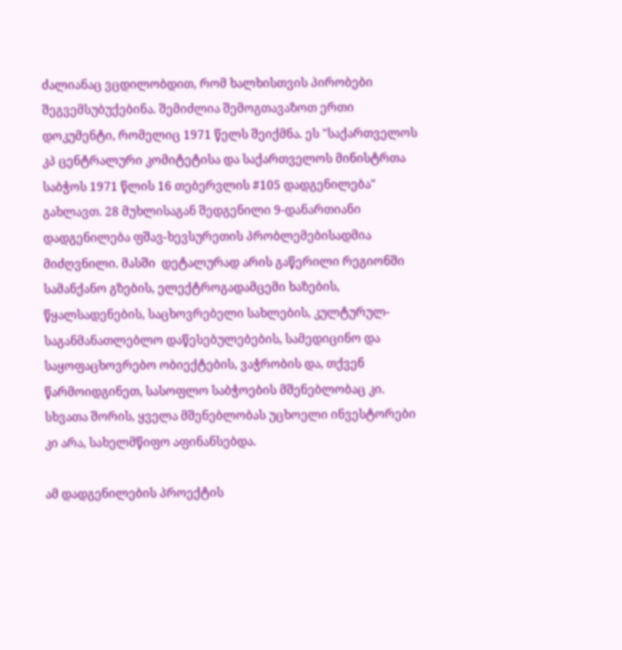ძალიანაც ვცდილობდით, რომ ხალხისთვის პირობები შეგვემსუბუქებინა. შემიძლია შემოგთავაზოთ ერთი დოკუმენტი, რომელიც 1971 წელს შეიქმნა. ეს "საქართველოს კპ ცენტრალური კომიტეტისა და საქართველოს მინისტრთა საბჭოს 1971 წლის 16 თებერვლის #105 დადგენილება" გახლავთ. 28 მუხლისაგან შედგენილი 9-დანართიანი დადგენილება ფშავ-ხევსურეთის პრობლემებისადმია მიძღვნილი. მასში  დეტალურად არის გაწერილი რეგიონში სამანქანო გზების, ელექტროგადამცემი ხაზების, წყალსადენების, საცხოვრებელი სახლების, კულტურულ-საგანმანათლებლო დაწესებულებების, სამედიცინო და საყოფაცხოვრებო ობიექტების, ვაჭრობის და, თქვენ წარმოიდგინეთ, სასოფლო საბჭოების მშენებლობაც კი. სხვათა შორის, ყველა მშენებლობას უცხოელი ინვესტორები კი არა, სახელმწიფო აფინანსებდა.

ამ დადგენილების პროექტის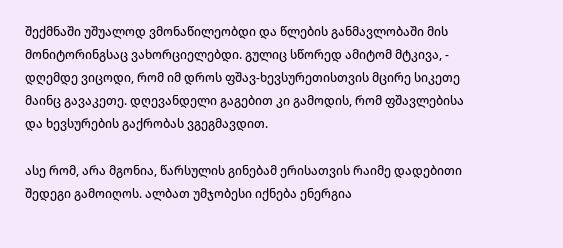შექმნაში უშუალოდ ვმონაწილეობდი და წლების განმავლობაში მის მონიტორინგსაც ვახორციელებდი. გულიც სწორედ ამიტომ მტკივა, - დღემდე ვიცოდი, რომ იმ დროს ფშავ-ხევსურეთისთვის მცირე სიკეთე მაინც გავაკეთე. დღევანდელი გაგებით კი გამოდის, რომ ფშავლებისა და ხევსურების გაქრობას ვგეგმავდით.

ასე რომ, არა მგონია, წარსულის გინებამ ერისათვის რაიმე დადებითი შედეგი გამოიღოს. ალბათ უმჯობესი იქნება ენერგია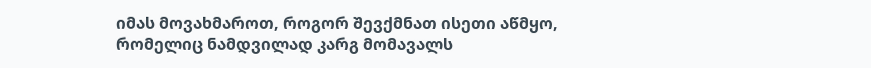იმას მოვახმაროთ, როგორ შევქმნათ ისეთი აწმყო, რომელიც ნამდვილად კარგ მომავალს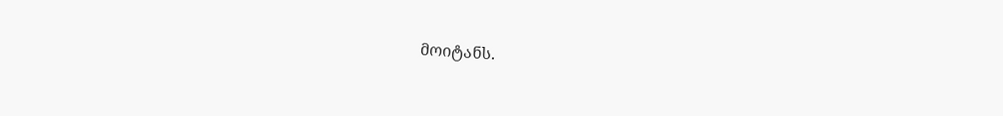მოიტანს.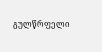გულწრფელი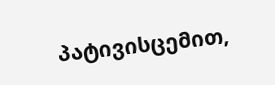პატივისცემით,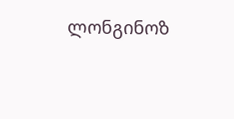ლონგინოზ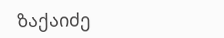ზაქაიძე